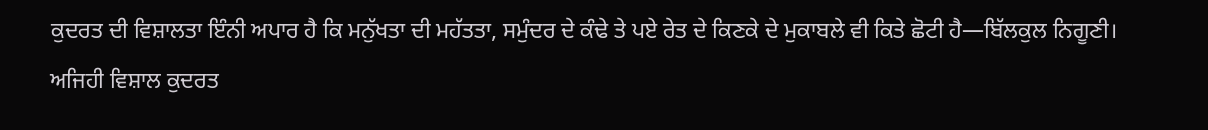ਕੁਦਰਤ ਦੀ ਵਿਸ਼ਾਲਤਾ ਇੰਨੀ ਅਪਾਰ ਹੈ ਕਿ ਮਨੁੱਖਤਾ ਦੀ ਮਹੱਤਤਾ, ਸਮੁੰਦਰ ਦੇ ਕੰਢੇ ਤੇ ਪਏ ਰੇਤ ਦੇ ਕਿਣਕੇ ਦੇ ਮੁਕਾਬਲੇ ਵੀ ਕਿਤੇ ਛੋਟੀ ਹੈ—ਬਿੱਲਕੁਲ ਨਿਗੂਣੀ। ਅਜਿਹੀ ਵਿਸ਼ਾਲ ਕੁਦਰਤ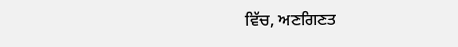ਵਿੱਚ, ਅਣਗਿਣਤ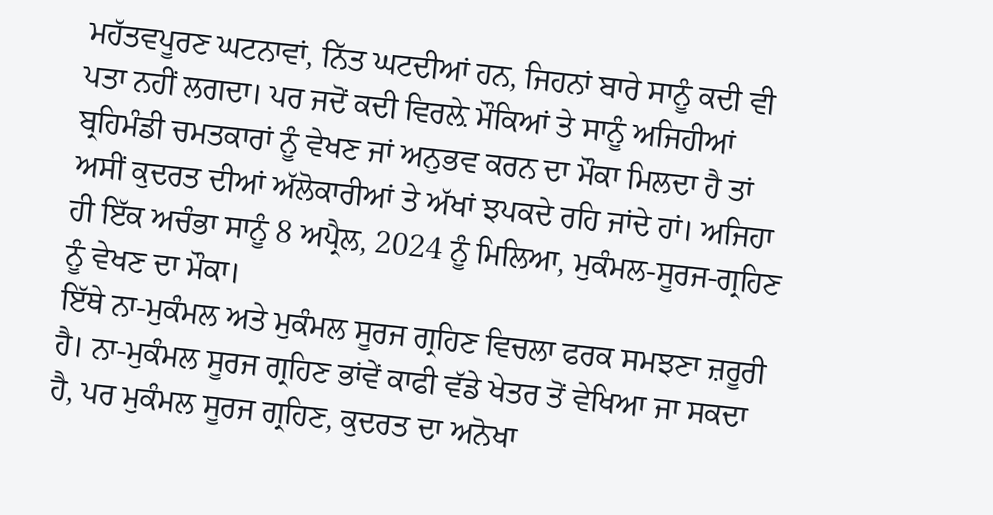ਮਹੱਤਵਪੂਰਣ ਘਟਨਾਵਾਂ, ਨਿੱਤ ਘਟਦੀਆਂ ਹਨ, ਜਿਹਨਾਂ ਬਾਰੇ ਸਾਨੂੰ ਕਦੀ ਵੀ ਪਤਾ ਨਹੀਂ ਲਗਦਾ। ਪਰ ਜਦੋਂ ਕਦੀ ਵਿਰਲ਼ੇ ਮੌਕਿਆਂ ਤੇ ਸਾਨੂੰ ਅਜਿਹੀਆਂ ਬ੍ਰਹਿਮੰਡੀ ਚਮਤਕਾਰਾਂ ਨੂੰ ਵੇਖਣ ਜਾਂ ਅਨੁਭਵ ਕਰਨ ਦਾ ਮੌਕਾ ਮਿਲਦਾ ਹੈ ਤਾਂ ਅਸੀਂ ਕੁਦਰਤ ਦੀਆਂ ਅੱਲੋਕਾਰੀਆਂ ਤੇ ਅੱਖਾਂ ਝਪਕਦੇ ਰਹਿ ਜਾਂਦੇ ਹਾਂ। ਅਜਿਹਾ ਹੀ ਇੱਕ ਅਚੰਭਾ ਸਾਨੂੰ 8 ਅਪ੍ਰੈਲ, 2024 ਨੂੰ ਮਿਲਿਆ, ਮੁਕੰਮਲ-ਸੂਰਜ-ਗ੍ਰਹਿਣ ਨੂੰ ਵੇਖਣ ਦਾ ਮੌਕਾ।
ਇੱਥੇ ਨਾ-ਮੁਕੰਮਲ ਅਤੇ ਮੁਕੰਮਲ ਸੂਰਜ ਗ੍ਰਹਿਣ ਵਿਚਲਾ ਫਰਕ ਸਮਝਣਾ ਜ਼ਰੂਰੀ ਹੈ। ਨਾ-ਮੁਕੰਮਲ ਸੂਰਜ ਗ੍ਰਹਿਣ ਭਾਂਵੇਂ ਕਾਫੀ ਵੱਡੇ ਖੇਤਰ ਤੋਂ ਵੇਖਿਆ ਜਾ ਸਕਦਾ ਹੈ, ਪਰ ਮੁਕੰਮਲ ਸੂਰਜ ਗ੍ਰਹਿਣ, ਕੁਦਰਤ ਦਾ ਅਨੋਖਾ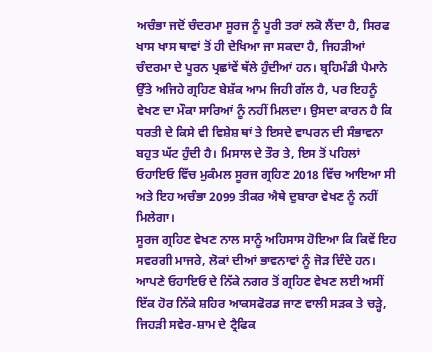ਅਚੰਭਾ ਜਦੋਂ ਚੰਦਰਮਾ ਸੂਰਜ ਨੂੰ ਪੂਰੀ ਤਰਾਂ ਲਕੋ ਲੈਂਦਾ ਹੈ, ਸਿਰਫ ਖਾਸ ਖਾਸ ਥਾਵਾਂ ਤੋਂ ਹੀ ਦੇਖਿਆ ਜਾ ਸਕਦਾ ਹੈ, ਜਿਹੜੀਆਂ ਚੰਦਰਮਾ ਦੇ ਪੂਰਨ ਪ੍ਰਛਾਂਵੇਂ ਥੱਲੇ ਹੁੰਦੀਆਂ ਹਨ। ਬ੍ਰਹਿਮੰਡੀ ਪੈਮਾਨੇ ਉੱਤੇ ਅਜਿਹੇ ਗ੍ਰਹਿਣ ਬੇਸ਼ੱਕ ਆਮ ਜਿਹੀ ਗੱਲ ਹੈ, ਪਰ ਇਹਨੂੰ ਵੇਖਣ ਦਾ ਮੌਕਾ ਸਾਰਿਆਂ ਨੂੰ ਨਹੀਂ ਮਿਲਦਾ। ਉਸਦਾ ਕਾਰਨ ਹੈ ਕਿ ਧਰਤੀ ਦੇ ਕਿਸੇ ਵੀ ਵਿਸ਼ੇਸ਼ ਥਾਂ ਤੇ ਇਸਦੇ ਵਾਪਰਨ ਦੀ ਸੰਭਾਵਨਾ ਬਹੁਤ ਘੱਟ ਹੁੰਦੀ ਹੈ। ਮਿਸਾਲ ਦੇ ਤੌਰ ਤੇ, ਇਸ ਤੋਂ ਪਹਿਲਾਂ ਓਹਾਇਓ ਵਿੱਚ ਮੁਕੰਮਲ ਸੂਰਜ ਗ੍ਰਹਿਣ 2018 ਵਿੱਚ ਆਇਆ ਸੀ ਅਤੇ ਇਹ ਅਚੰਭਾ 2099 ਤੀਕਰ ਐਥੇ ਦੁਬਾਰਾ ਵੇਖਣ ਨੂੰ ਨਹੀਂ ਮਿਲੇਗਾ।
ਸੂਰਜ ਗ੍ਰਹਿਣ ਵੇਖਣ ਨਾਲ ਸਾਨੂੰ ਅਹਿਸਾਸ ਹੋਇਆ ਕਿ ਕਿਵੇਂ ਇਹ ਸਵਰਗੀ ਮਾਜਰੇ, ਲੋਕਾਂ ਦੀਆਂ ਭਾਵਨਾਵਾਂ ਨੂੰ ਜੋੜ ਦਿੰਦੇ ਹਨ। ਆਪਣੇ ਓਹਾਇਓ ਦੇ ਨਿੱਕੇ ਨਗਰ ਤੋਂ ਗ੍ਰਹਿਣ ਵੇਖਣ ਲਈ ਅਸੀਂ ਇੱਕ ਹੋਰ ਨਿੱਕੇ ਸ਼ਹਿਰ ਆਕਸਫੋਰਡ ਜਾਣ ਵਾਲੀ ਸੜਕ ਤੇ ਚੜ੍ਹੇ, ਜਿਹੜੀ ਸਵੇਰ-ਸ਼ਾਮ ਦੇ ਟ੍ਰੈਫਿਕ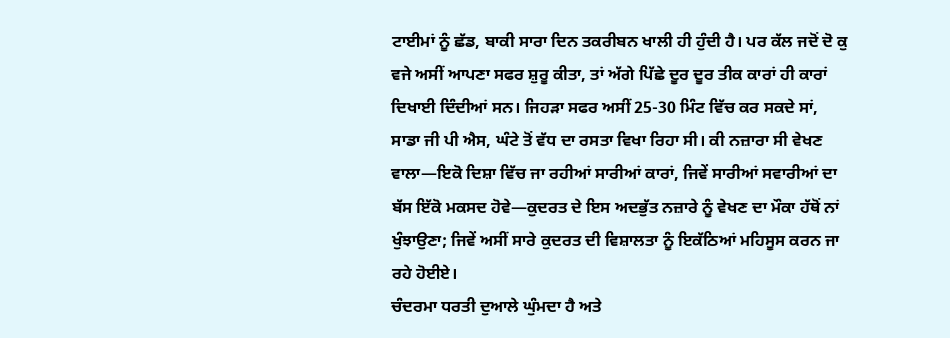ਟਾਈਮਾਂ ਨੂੰ ਛੱਡ, ਬਾਕੀ ਸਾਰਾ ਦਿਨ ਤਕਰੀਬਨ ਖਾਲੀ ਹੀ ਹੁੰਦੀ ਹੈ। ਪਰ ਕੱਲ ਜਦੋਂ ਦੋ ਕੁ ਵਜੇ ਅਸੀਂ ਆਪਣਾ ਸਫਰ ਸ਼ੁਰੂ ਕੀਤਾ, ਤਾਂ ਅੱਗੇ ਪਿੱਛੇ ਦੂਰ ਦੂਰ ਤੀਕ ਕਾਰਾਂ ਹੀ ਕਾਰਾਂ ਦਿਖਾਈ ਦਿੰਦੀਆਂ ਸਨ। ਜਿਹੜਾ ਸਫਰ ਅਸੀਂ 25-30 ਮਿੰਟ ਵਿੱਚ ਕਰ ਸਕਦੇ ਸਾਂ, ਸਾਡਾ ਜੀ ਪੀ ਐਸ, ਘੰਟੇ ਤੋਂ ਵੱਧ ਦਾ ਰਸਤਾ ਵਿਖਾ ਰਿਹਾ ਸੀ। ਕੀ ਨਜ਼ਾਰਾ ਸੀ ਵੇਖਣ ਵਾਲਾ—ਇਕੋ ਦਿਸ਼ਾ ਵਿੱਚ ਜਾ ਰਹੀਆਂ ਸਾਰੀਆਂ ਕਾਰਾਂ, ਜਿਵੇਂ ਸਾਰੀਆਂ ਸਵਾਰੀਆਂ ਦਾ ਬੱਸ ਇੱਕੋ ਮਕਸਦ ਹੋਵੇ—ਕੁਦਰਤ ਦੇ ਇਸ ਅਦਭੁੱਤ ਨਜ਼ਾਰੇ ਨੂੰ ਵੇਖਣ ਦਾ ਮੌਕਾ ਹੱਥੋਂ ਨਾਂ ਖੁੰਝਾਉਣਾ; ਜਿਵੇਂ ਅਸੀਂ ਸਾਰੇ ਕੁਦਰਤ ਦੀ ਵਿਸ਼ਾਲਤਾ ਨੂੰ ਇਕੱਠਿਆਂ ਮਹਿਸੂਸ ਕਰਨ ਜਾ ਰਹੇ ਹੋਈਏ।
ਚੰਦਰਮਾ ਧਰਤੀ ਦੁਆਲੇ ਘੁੰਮਦਾ ਹੈ ਅਤੇ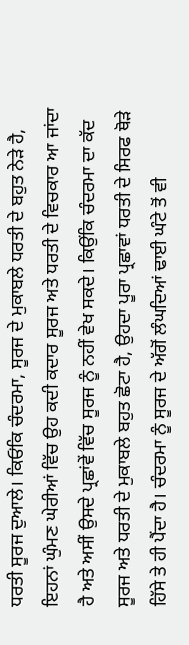ਧਰਤੀ ਸੂਰਜ ਦੁਆਲੇ। ਕਿਓਂਕਿ ਚੰਦਰਮਾ, ਸੂਰਜ ਦੇ ਮੁਕਾਬਲੇ ਧਰਤੀ ਦੇ ਬਹੁਤ ਨੇੜੇ ਹੈ, ਇਹਨਾਂ ਘੁੰਮਣ ਘੇਰੀਆਂ ਵਿੱਚ ਉਹ ਕਦੀ ਕਦਾਰ ਸੂਰਜ ਅਤੇ ਧਰਤੀ ਦੇ ਵਿਚਕਾਰ ਆ ਜਾਂਦਾ ਹੈ ਅਤੇ ਅਸੀਂ ਉਸਦੇ ਪ੍ਰਛਾਂਵੇਂ ਵਿੱਚ ਸੂਰਜ ਨੂੰ ਨਹੀਂ ਵੇਖ ਸਕਦੇ। ਕਿਉਂਕਿ ਚੰਦਰਮਾ ਦਾ ਕੱਦ ਸੂਰਜ ਅਤੇ ਧਰਤੀ ਦੇ ਮੁਕਾਬਲੇ ਬਹੁਤ ਛੋਟਾ ਹੈ, ਉਹਦਾ ਪੂਰਾ ਪ੍ਰਛਾਵਾਂ ਧਰਤੀ ਦੇ ਸਿਰਫ ਥੋੜੇ ਹਿੱਸੇ ਤੇ ਹੀ ਪੈਂਦਾ ਹੈ। ਚੰਦਰਮਾ ਨੂੰ ਸੂਰਜ ਦੇ ਅੱਗੋਂ ਲੰਘਦਿਆਂ ਢਾਈ ਘੰਟੇ ਤੋਂ ਵੀ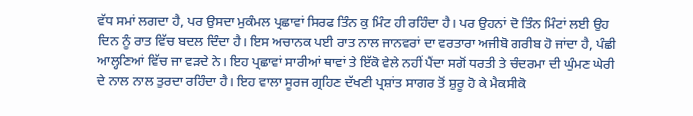ਵੱਧ ਸਮਾਂ ਲਗਦਾ ਹੈ, ਪਰ ਉਸਦਾ ਮੁਕੰਮਲ ਪ੍ਰਛਾਵਾਂ ਸਿਰਫ ਤਿੰਨ ਕੁ ਮਿੰਟ ਹੀ ਰਹਿੰਦਾ ਹੈ। ਪਰ ਉਹਨਾਂ ਦੋ ਤਿੰਨ ਮਿੰਟਾਂ ਲਈ ਉਹ ਦਿਨ ਨੂੰ ਰਾਤ ਵਿੱਚ ਬਦਲ ਦਿੰਦਾ ਹੈ। ਇਸ ਅਚਾਨਕ ਪਈ ਰਾਤ ਨਾਲ ਜਾਨਵਰਾਂ ਦਾ ਵਰਤਾਰਾ ਅਜੀਬੋ ਗਰੀਬ ਹੋ ਜਾਂਦਾ ਹੈ, ਪੰਛੀ ਆਲ੍ਹਣਿਆਂ ਵਿੱਚ ਜਾ ਵੜਦੇ ਨੇ। ਇਹ ਪ੍ਰਛਾਵਾਂ ਸਾਰੀਆਂ ਥਾਵਾਂ ਤੇ ਇੱਕੋ ਵੇਲੇ ਨਹੀਂ ਪੈਂਦਾ ਸਗੋਂ ਧਰਤੀ ਤੇ ਚੰਦਰਮਾ ਦੀ ਘੁੰਮਣ ਘੇਰੀ ਦੇ ਨਾਲ ਨਾਲ ਤੁਰਦਾ ਰਹਿੰਦਾ ਹੈ। ਇਹ ਵਾਲਾ ਸੂਰਜ ਗ੍ਰਹਿਣ ਦੱਖਣੀ ਪ੍ਰਸ਼ਾਂਤ ਸਾਗਰ ਤੋਂ ਸ਼ੁਰੂ ਹੋ ਕੇ ਮੈਕਸੀਕੋ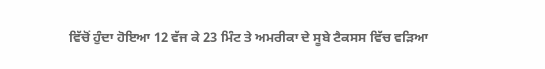ਵਿੱਚੋਂ ਹੁੰਦਾ ਹੋਇਆ 12 ਵੱਜ ਕੇ 23 ਮਿੰਟ ਤੇ ਅਮਰੀਕਾ ਦੇ ਸੂਬੇ ਟੈਕਸਸ ਵਿੱਚ ਵੜਿਆ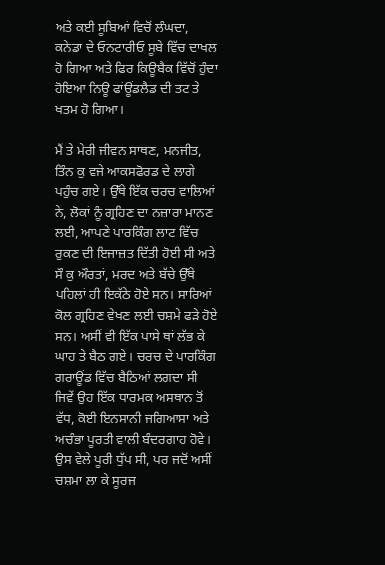ਅਤੇ ਕਈ ਸੂਬਿਆਂ ਵਿਚੋਂ ਲੰਘਦਾ, ਕਨੇਡਾ ਦੇ ਓਨਟਾਰੀਓ ਸੂਬੇ ਵਿੱਚ ਦਾਖਲ ਹੋ ਗਿਆ ਅਤੇ ਫਿਰ ਕਿਊਬੈਕ ਵਿੱਚੋਂ ਹੁੰਦਾ ਹੋਇਆ ਨਿਊ ਫਾਂਊਂਡਲੈਡ ਦੀ ਤਟ ਤੇ ਖਤਮ ਹੋ ਗਿਆ।

ਮੈਂ ਤੇ ਮੇਰੀ ਜੀਵਨ ਸਾਥਣ, ਮਨਜੀਤ, ਤਿੰਨ ਕੁ ਵਜੇ ਆਕਸਫੋਰਡ ਦੇ ਲਾਗੇ ਪਹੁੰਚ ਗਏ। ਉੱਥੇ ਇੱਕ ਚਰਚ ਵਾਲਿਆਂ ਨੇ, ਲੋਕਾਂ ਨੂੰ ਗ੍ਰਹਿਣ ਦਾ ਨਜ਼ਾਰਾ ਮਾਨਣ ਲਈ, ਆਪਣੇ ਪਾਰਕਿੰਗ ਲਾਟ ਵਿੱਚ ਰੁਕਣ ਦੀ ਇਜਾਜ਼ਤ ਦਿੱਤੀ ਹੋਈ ਸੀ ਅਤੇ ਸੌ ਕੁ ਔਰਤਾਂ, ਮਰਦ ਅਤੇ ਬੱਚੇ ਉੱਥੇ ਪਹਿਲਾਂ ਹੀ ਇਕੱਠੇ ਹੋਏ ਸਨ। ਸਾਰਿਆਂ ਕੋਲ ਗ੍ਰਹਿਣ ਵੇਖਣ ਲਈ ਚਸ਼ਮੇ ਫੜੇ ਹੋਏ ਸਨ। ਅਸੀਂ ਵੀ ਇੱਕ ਪਾਸੇ ਥਾਂ ਲੱਭ ਕੇ ਘਾਹ ਤੇ ਬੈਠ ਗਏ। ਚਰਚ ਦੇ ਪਾਰਕਿੰਗ ਗਰਾਊਂਡ ਵਿੱਚ ਬੈਠਿਆਂ ਲਗਦਾ ਸੀ ਜਿਵੇਂ ਉਹ ਇੱਕ ਧਾਰਮਕ ਅਸਥਾਨ ਤੋਂ ਵੱਧ, ਕੋਈ ਇਨਸਾਨੀ ਜਗਿਆਸਾ ਅਤੇ ਅਚੰਭਾ ਪੂਰਤੀ ਵਾਲੀ ਬੰਦਰਗਾਹ ਹੋਵੇ। ਉਸ ਵੇਲੇ ਪੂਰੀ ਧੁੱਪ ਸੀ, ਪਰ ਜਦੋਂ ਅਸੀਂ ਚਸ਼ਮਾ ਲਾ ਕੇ ਸੂਰਜ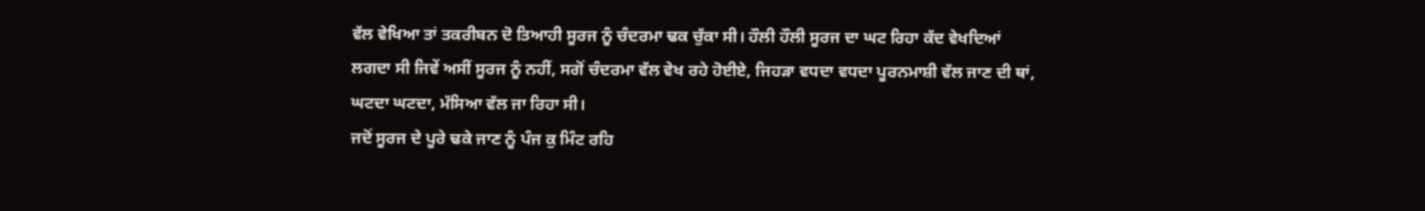ਵੱਲ ਵੇਖਿਆ ਤਾਂ ਤਕਰੀਬਨ ਦੋ ਤਿਆਹੀ ਸੂਰਜ ਨੂੰ ਚੰਦਰਮਾ ਢਕ ਚੁੱਕਾ ਸੀ। ਹੌਲੀ ਹੌਲੀ ਸੂਰਜ ਦਾ ਘਟ ਰਿਹਾ ਕੱਦ ਵੇਖਦਿਆਂ ਲਗਦਾ ਸੀ ਜਿਵੇਂ ਅਸੀਂ ਸੂਰਜ ਨੂੰ ਨਹੀਂ, ਸਗੋਂ ਚੰਦਰਮਾ ਵੱਲ ਵੇਖ ਰਹੇ ਹੋਈਏ, ਜਿਹੜਾ ਵਧਦਾ ਵਧਦਾ ਪੂਰਨਮਾਸ਼ੀ ਵੱਲ ਜਾਣ ਦੀ ਥਾਂ, ਘਟਦਾ ਘਟਦਾ, ਮੱਸਿਆ ਵੱਲ ਜਾ ਰਿਹਾ ਸੀ।
ਜਦੋਂ ਸੂਰਜ ਦੇ ਪੂਰੇ ਢਕੇ ਜਾਣ ਨੂੰ ਪੰਜ ਕੁ ਮਿੰਟ ਰਹਿ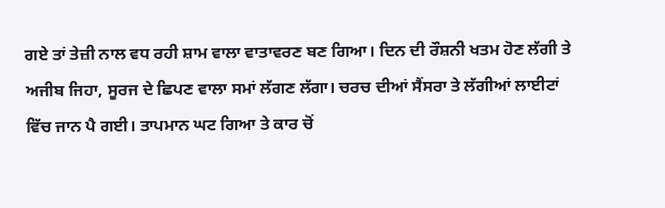ਗਏ ਤਾਂ ਤੇਜ਼ੀ ਨਾਲ ਵਧ ਰਹੀ ਸ਼ਾਮ ਵਾਲਾ ਵਾਤਾਵਰਣ ਬਣ ਗਿਆ। ਦਿਨ ਦੀ ਰੌਸ਼ਨੀ ਖਤਮ ਹੋਣ ਲੱਗੀ ਤੇ ਅਜੀਬ ਜਿਹਾ, ਸੂਰਜ ਦੇ ਛਿਪਣ ਵਾਲਾ ਸਮਾਂ ਲੱਗਣ ਲੱਗਾ। ਚਰਚ ਦੀਆਂ ਸੈਂਸਰਾ ਤੇ ਲੱਗੀਆਂ ਲਾਈਟਾਂ ਵਿੱਚ ਜਾਨ ਪੈ ਗਈ। ਤਾਪਮਾਨ ਘਟ ਗਿਆ ਤੇ ਕਾਰ ਚੋਂ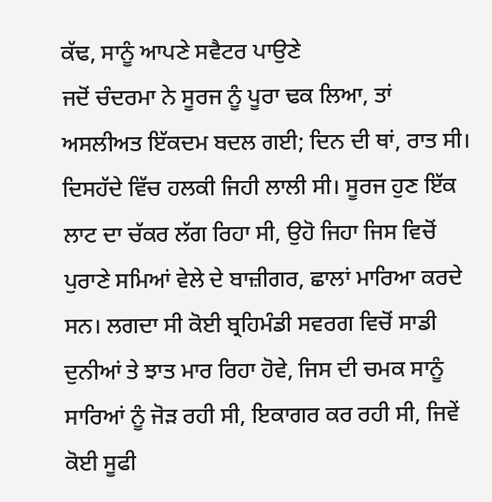ਕੱਢ, ਸਾਨੂੰ ਆਪਣੇ ਸਵੈਟਰ ਪਾਉਣੇ
ਜਦੋਂ ਚੰਦਰਮਾ ਨੇ ਸੂਰਜ ਨੂੰ ਪੂਰਾ ਢਕ ਲਿਆ, ਤਾਂ ਅਸਲੀਅਤ ਇੱਕਦਮ ਬਦਲ ਗਈ; ਦਿਨ ਦੀ ਥਾਂ, ਰਾਤ ਸੀ। ਦਿਸਹੱਦੇ ਵਿੱਚ ਹਲਕੀ ਜਿਹੀ ਲਾਲੀ ਸੀ। ਸੂਰਜ ਹੁਣ ਇੱਕ ਲਾਟ ਦਾ ਚੱਕਰ ਲੱਗ ਰਿਹਾ ਸੀ, ਉਹੋ ਜਿਹਾ ਜਿਸ ਵਿਚੋਂ ਪੁਰਾਣੇ ਸਮਿਆਂ ਵੇਲੇ ਦੇ ਬਾਜ਼ੀਗਰ, ਛਾਲਾਂ ਮਾਰਿਆ ਕਰਦੇ ਸਨ। ਲਗਦਾ ਸੀ ਕੋਈ ਬ੍ਰਹਿਮੰਡੀ ਸਵਰਗ ਵਿਚੋਂ ਸਾਡੀ ਦੁਨੀਆਂ ਤੇ ਝਾਤ ਮਾਰ ਰਿਹਾ ਹੋਵੇ, ਜਿਸ ਦੀ ਚਮਕ ਸਾਨੂੰ ਸਾਰਿਆਂ ਨੂੰ ਜੋੜ ਰਹੀ ਸੀ, ਇਕਾਗਰ ਕਰ ਰਹੀ ਸੀ, ਜਿਵੇਂ ਕੋਈ ਸੂਫੀ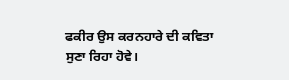ਫਕੀਰ ਉਸ ਕਰਨਹਾਰੇ ਦੀ ਕਵਿਤਾ ਸੁਣਾ ਰਿਹਾ ਹੋਵੇ।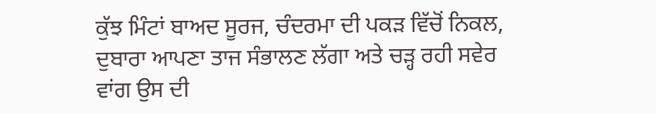ਕੁੱਝ ਮਿੰਟਾਂ ਬਾਅਦ ਸੂਰਜ, ਚੰਦਰਮਾ ਦੀ ਪਕੜ ਵਿੱਚੋਂ ਨਿਕਲ, ਦੁਬਾਰਾ ਆਪਣਾ ਤਾਜ ਸੰਭਾਲਣ ਲੱਗਾ ਅਤੇ ਚੜ੍ਹ ਰਹੀ ਸਵੇਰ ਵਾਂਗ ਉਸ ਦੀ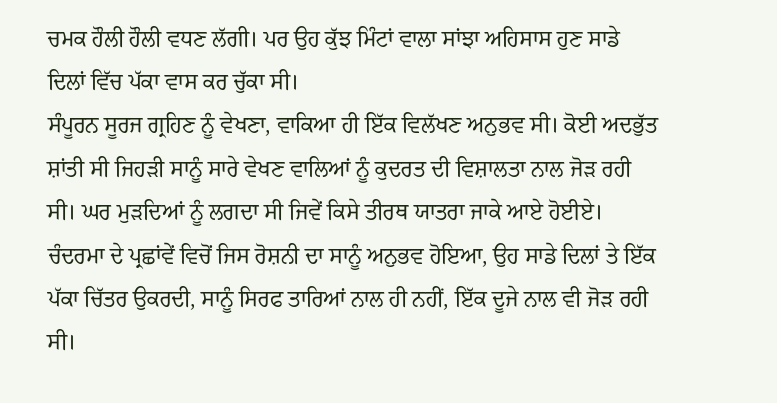ਚਮਕ ਹੌਲੀ ਹੌਲੀ ਵਧਣ ਲੱਗੀ। ਪਰ ਉਹ ਕੁੱਝ ਮਿੰਟਾਂ ਵਾਲਾ ਸਾਂਝਾ ਅਹਿਸਾਸ ਹੁਣ ਸਾਡੇ ਦਿਲਾਂ ਵਿੱਚ ਪੱਕਾ ਵਾਸ ਕਰ ਚੁੱਕਾ ਸੀ।
ਸੰਪੂਰਨ ਸੂਰਜ ਗ੍ਰਹਿਣ ਨੂੰ ਵੇਖਣਾ, ਵਾਕਿਆ ਹੀ ਇੱਕ ਵਿਲੱਖਣ ਅਨੁਭਵ ਸੀ। ਕੋਈ ਅਦਭੁੱਤ ਸ਼ਾਂਤੀ ਸੀ ਜਿਹੜੀ ਸਾਨੂੰ ਸਾਰੇ ਵੇਖਣ ਵਾਲਿਆਂ ਨੂੰ ਕੁਦਰਤ ਦੀ ਵਿਸ਼ਾਲਤਾ ਨਾਲ ਜੋੜ ਰਹੀ ਸੀ। ਘਰ ਮੁੜਦਿਆਂ ਨੂੰ ਲਗਦਾ ਸੀ ਜਿਵੇਂ ਕਿਸੇ ਤੀਰਥ ਯਾਤਰਾ ਜਾਕੇ ਆਏ ਹੋਈਏ। ਚੰਦਰਮਾ ਦੇ ਪ੍ਰਛਾਂਵੇਂ ਵਿਚੋਂ ਜਿਸ ਰੋਸ਼ਨੀ ਦਾ ਸਾਨੂੰ ਅਨੁਭਵ ਹੋਇਆ, ਉਹ ਸਾਡੇ ਦਿਲਾਂ ਤੇ ਇੱਕ ਪੱਕਾ ਚਿੱਤਰ ਉਕਰਦੀ, ਸਾਨੂੰ ਸਿਰਫ ਤਾਰਿਆਂ ਨਾਲ ਹੀ ਨਹੀਂ, ਇੱਕ ਦੂਜੇ ਨਾਲ ਵੀ ਜੋੜ ਰਹੀ ਸੀ।